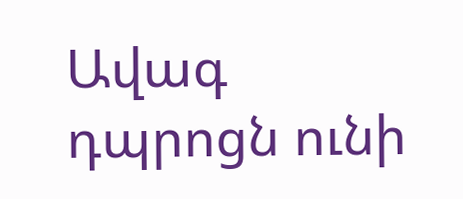Ավագ դպրոցն ունի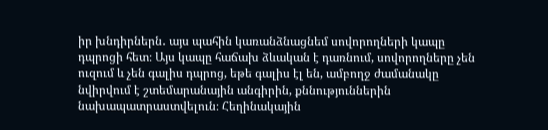իր խնդիրներն․ այս պահին կառանձնացնեմ սովորողների կապը դպրոցի հետ։ Այս կապը հաճախ ձևական է դառնում, սովորողները չեն ուզում և չեն գալիս դպրոց, եթե գալիս էլ են, ամբողջ ժամանակը նվիրվում է շտեմարանային անգիրին, քննություններին նախապատրաստվելուն։ Հեղինակային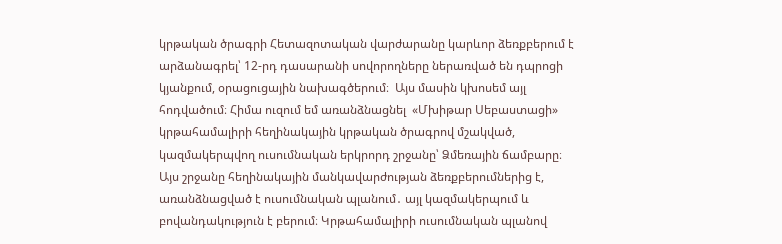կրթական ծրագրի Հետազոտական վարժարանը կարևոր ձեռքբերում է արձանագրել՝ 12-րդ դասարանի սովորողները ներառված են դպրոցի կյանքում, օրացուցային նախագծերում։  Այս մասին կխոսեմ այլ հոդվածում։ Հիմա ուզում եմ առանձնացնել  «Մխիթար Սեբաստացի» կրթահամալիրի հեղինակային կրթական ծրագրով մշակված, կազմակերպվող ուսումնական երկրորդ շրջանը՝ Ձմեռային ճամբարը։ Այս շրջանը հեղինակային մանկավարժության ձեռքբերումներից է, առանձնացված է ուսումնական պլանում․ այլ կազմակերպում և բովանդակություն է բերում։ Կրթահամալիրի ուսումնական պլանով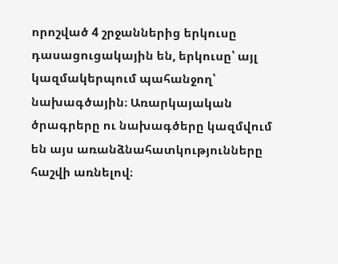որոշված 4 շրջաններից երկուսը դասացուցակային են, երկուսը՝ այլ կազմակերպում պահանջող՝ նախագծային։ Առարկայական ծրագրերը ու նախագծերը կազմվում են այս առանձնահատկությունները հաշվի առնելով։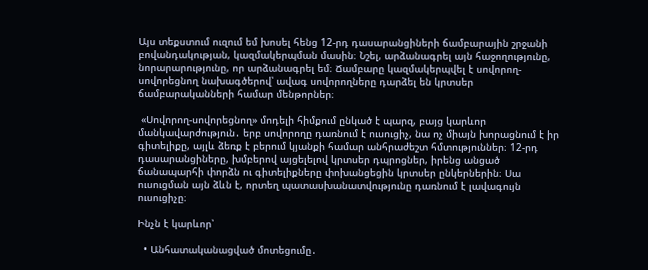Այս տեքստում ուզում եմ խոսել հենց 12-րդ դասարանցիների ճամբարային շրջանի բովանդակության, կազմակերպման մասին։ Նշել, արձանագրել այն հաջողությունը, նորարարությունը, որ արձանագրել եմ։ Ճամբարը կազմակերպվել է սովորող-սովորեցնող նախագծերով՝ ավագ սովորողները դարձել են կրտսեր ճամբարականների համար մենթորներ։

 «Սովորող-սովորեցնող» մոդելի հիմքում ընկած է պարզ, բայց կարևոր մանկավարժություն․ երբ սովորողը դառնում է ուսուցիչ, նա ոչ միայն խորացնում է իր գիտելիքը, այլև ձեռք է բերում կյանքի համար անհրաժեշտ հմտություններ։ 12-րդ դասարանցիները, խմբերով այցելելով կրտսեր դպրոցներ, իրենց անցած ճանապարհի փորձն ու գիտելիքները փոխանցեցին կրտսեր ընկերներին։ Սա ուսուցման այն ձևն է, որտեղ պատասխանատվությունը դառնում է լավագույն ուսուցիչը։

Ինչն է կարևոր՝

  • Անհատականացված մոտեցումը․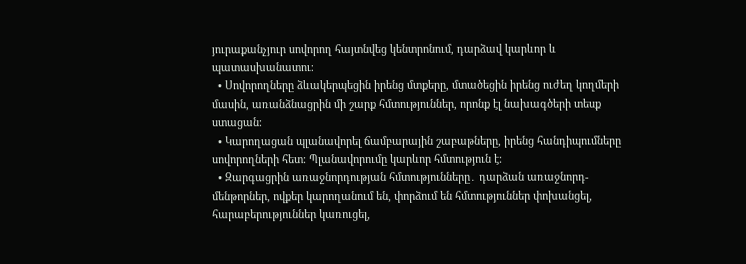յուրաքանչյուր սովորող հայտնվեց կենտրոնում, դարձավ կարևոր և պատասխանատու։
  • Սովորողները ձևակերպեցին իրենց մտքերը, մտածեցին իրենց ուժեղ կողմերի մասին, առանձնացրին մի շարք հմտություններ, որոնք էլ նախագծերի տեսք ստացան։
  • Կարողացան պլանավորել ճամբարային շաբաթները, իրենց հանդիպումները սովորողների հետ։ Պլանավորումը կարևոր հմտություն է։
  • Զարգացրին առաջնորդության հմտությունները․ դարձան առաջնորդ-մենթորներ, ովքեր կարողանում են, փորձում են հմտություններ փոխանցել, հարաբերություններ կառուցել,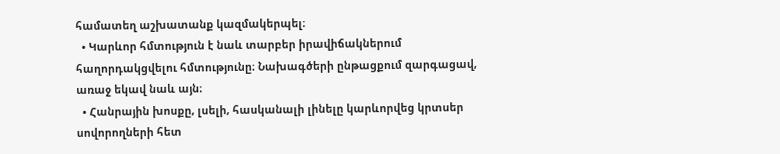համատեղ աշխատանք կազմակերպել։
  • Կարևոր հմտություն է նաև տարբեր իրավիճակներում հաղորդակցվելու հմտությունը։ Նախագծերի ընթացքում զարգացավ, առաջ եկավ նաև այն։
  • Հանրային խոսքը, լսելի, հասկանալի լինելը կարևորվեց կրտսեր սովորողների հետ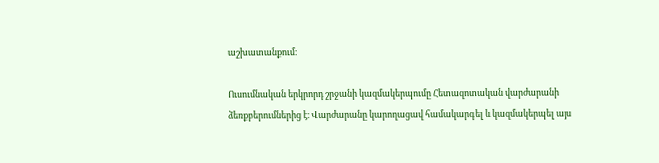աշխատանքում։

Ուսումնական երկրորդ շրջանի կազմակերպումը Հետազոտական վարժարանի ձեռքբերումներից է։ Վարժարանը կարողացավ համակարգել և կազմակերպել այս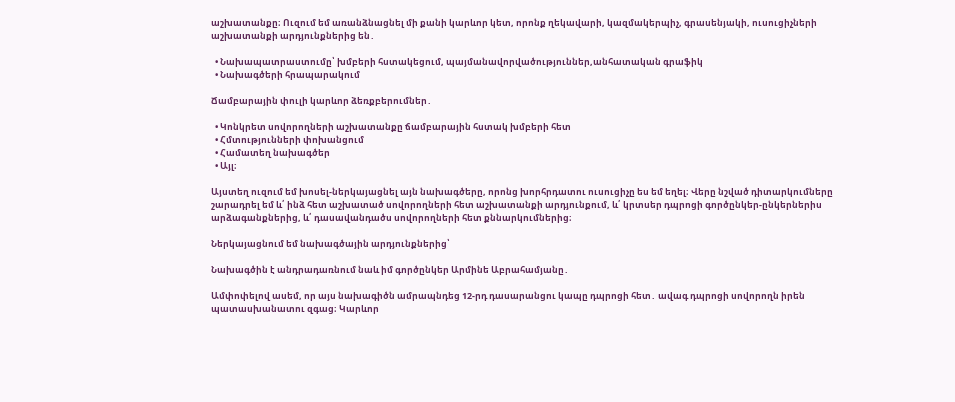աշխատանքը։ Ուզում եմ առանձնացնել մի քանի կարևոր կետ, որոնք ղեկավարի, կազմակերպիչ, գրասենյակի, ուսուցիչների աշխատանքի արդյունքներից են․

  • Նախապատրաստումը՝ խմբերի հստակեցում, պայմանավորվածություններ,անհատական գրաֆիկ
  • Նախագծերի հրապարակում

Ճամբարային փուլի կարևոր ձեռքբերումներ․

  • Կոնկրետ սովորողների աշխատանքը ճամբարային հստակ խմբերի հետ
  • Հմտությունների փոխանցում
  • Համատեղ նախագծեր
  • Այլ։

Այստեղ ուզում եմ խոսել-ներկայացնել այն նախագծերը, որոնց խորհրդատու ուսուցիչը ես եմ եղել։ Վերը նշված դիտարկումները շարադրել եմ և՛ ինձ հետ աշխատած սովորողների հետ աշխատանքի արդյունքում, և՛ կրտսեր դպրոցի գործընկեր-ընկերներիս արձագանքներից, և՛ դասավանդածս սովորողների հետ քննարկումներից։

Ներկայացնում եմ նախագծային արդյունքներից՝

Նախագծին է անդրադառնում նաև իմ գործընկեր Արմինե Աբրահամյանը․

Ամփոփելով ասեմ, որ այս նախագիծն ամրապնդեց 12-րդ դասարանցու կապը դպրոցի հետ․ ավագ դպրոցի սովորողն իրեն պատասխանատու զգաց։ Կարևոր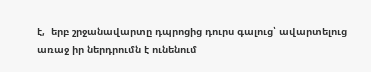է,  երբ շրջանավարտը դպրոցից դուրս գալուց՝ ավարտելուց առաջ իր ներդրումն է ունենում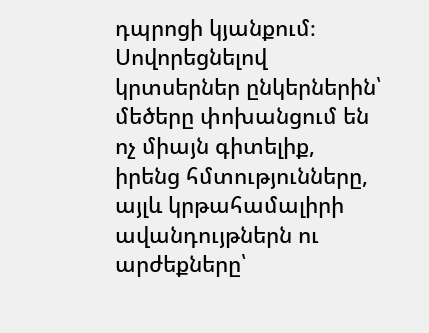դպրոցի կյանքում։ Սովորեցնելով կրտսերներ ընկերներին՝ մեծերը փոխանցում են ոչ միայն գիտելիք, իրենց հմտությունները, այլև կրթահամալիրի ավանդույթներն ու արժեքները՝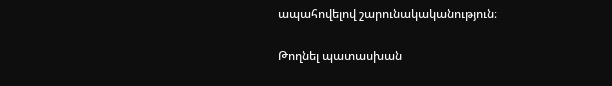ապահովելով շարունակականություն։

Թողնել պատասխան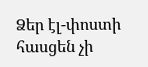Ձեր էլ-փոստի հասցեն չի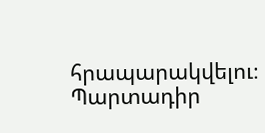հրապարակվելու։ Պարտադիր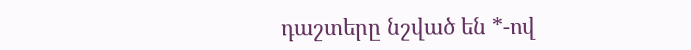դաշտերը նշված են *-ով